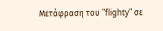Μετάφραση του "flighty" σε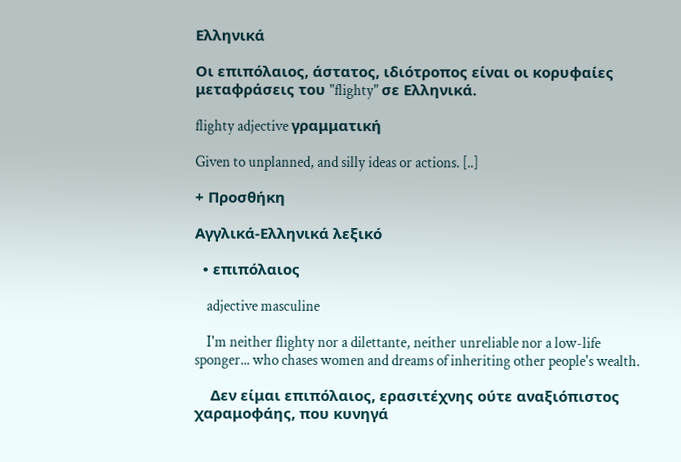Ελληνικά

Οι επιπόλαιος, άστατος, ιδιότροπος είναι οι κορυφαίες μεταφράσεις του "flighty" σε Ελληνικά.

flighty adjective γραμματική

Given to unplanned, and silly ideas or actions. [..]

+ Προσθήκη

Αγγλικά-Ελληνικά λεξικό

  • επιπόλαιος

    adjective masculine

    I'm neither flighty nor a dilettante, neither unreliable nor a low-life sponger... who chases women and dreams of inheriting other people's wealth.

    Δεν είμαι επιπόλαιος, ερασιτέχνης ούτε αναξιόπιστος χαραμοφάης, που κυνηγά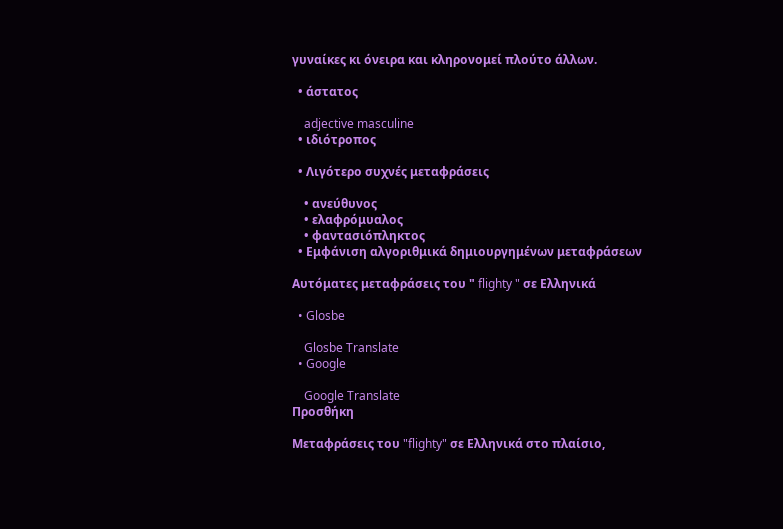γυναίκες κι όνειρα και κληρονομεί πλούτο άλλων.

  • άστατος

    adjective masculine
  • ιδιότροπος

  • Λιγότερο συχνές μεταφράσεις

    • ανεύθυνος
    • ελαφρόμυαλος
    • φαντασιόπληκτος
  • Εμφάνιση αλγοριθμικά δημιουργημένων μεταφράσεων

Αυτόματες μεταφράσεις του " flighty " σε Ελληνικά

  • Glosbe

    Glosbe Translate
  • Google

    Google Translate
Προσθήκη

Μεταφράσεις του "flighty" σε Ελληνικά στο πλαίσιο,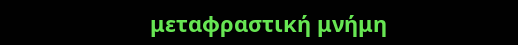μεταφραστική μνήμη